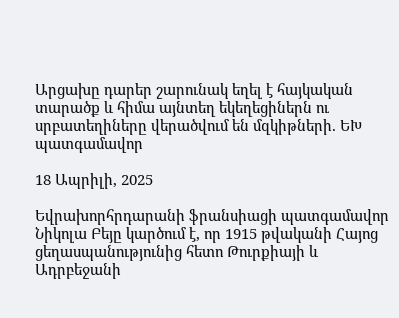Արցախը դարեր շարունակ եղել է հայկական տարածք և հիմա այնտեղ եկեղեցիներն ու սրբատեղիները վերածվում են մզկիթների. ԵԽ պատգամավոր

18 Ապրիլի, 2025

Եվրախորհրդարանի ֆրանսիացի պատգամավոր Նիկոլա Բեյը կարծում է, որ 1915 թվականի Հայոց ցեղասպանությունից հետո Թուրքիայի և Ադրբեջանի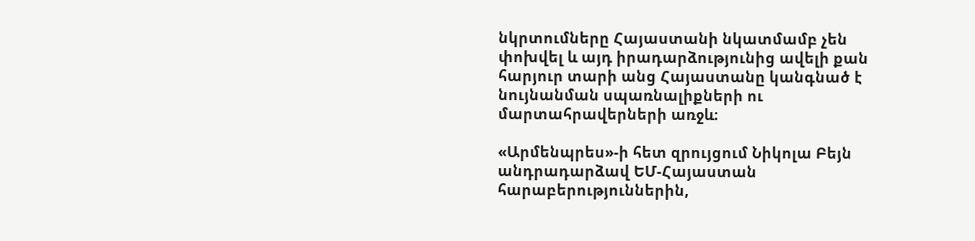նկրտումները Հայաստանի նկատմամբ չեն փոխվել և այդ իրադարձությունից ավելի քան հարյուր տարի անց Հայաստանը կանգնած է նույնանման սպառնալիքների ու մարտահրավերների առջև։

«Արմենպրես»-ի հետ զրույցում Նիկոլա Բեյն անդրադարձավ ԵՄ-Հայաստան հարաբերություններին,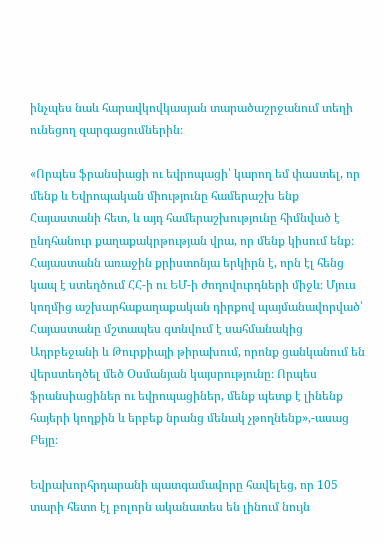ինչպես նաև հարավկովկասյան տարածաշրջանում տեղի ունեցող զարգացումներին։

«Որպես ֆրանսիացի ու եվրոպացի՝ կարող եմ փաստել, որ մենք և Եվրոպական միությունը համերաշխ ենք Հայաստանի հետ, և այդ համերաշխությունը հիմնված է ընդհանուր քաղաքակրթության վրա, որ մենք կիսում ենք։ Հայաստանն առաջին քրիստոնյա երկիրն է, որն էլ հենց կապ է ստեղծում ՀՀ-ի ու ԵՄ-ի ժողովուրդների միջև։ Մյուս կողմից աշխարհաքաղաքական դիրքով պայմանավորված՝ Հայաստանը մշտապես գտնվում է սահմանակից Ադրբեջանի և Թուրքիայի թիրախում, որոնք ցանկանում են վերստեղծել մեծ Օսմանյան կայսրությունը։ Որպես ֆրանսիացիներ ու եվրոպացիներ, մենք պետք է լինենք հայերի կողքին և երբեք նրանց մենակ չթողնենք»,-ասաց Բեյը։

Եվրախորհրդարանի պատգամավորը հավելեց, որ 105 տարի հետո էլ բոլորն ականատես են լինում նույն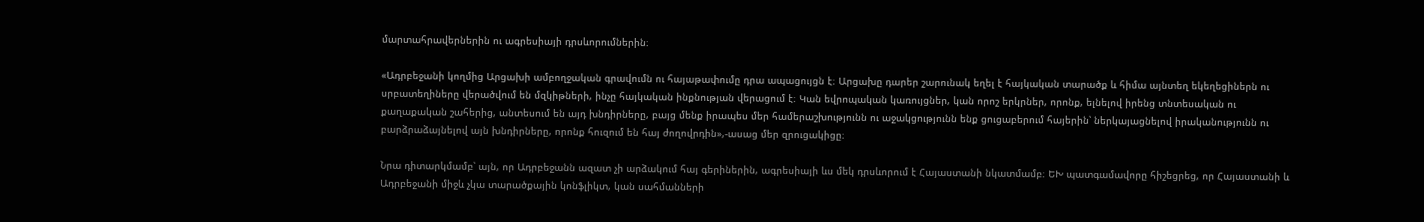մարտահրավերներին ու ագրեսիայի դրսևորումներին։

«Ադրբեջանի կողմից Արցախի ամբողջական գրավումն ու հայաթափումը դրա ապացույցն է։ Արցախը դարեր շարունակ եղել է հայկական տարածք և հիմա այնտեղ եկեղեցիներն ու սրբատեղիները վերածվում են մզկիթների, ինչը հայկական ինքնության վերացում է։ Կան եվրոպական կառույցներ, կան որոշ երկրներ, որոնք, ելնելով իրենց տնտեսական ու քաղաքական շահերից, անտեսում են այդ խնդիրները, բայց մենք իրապես մեր համերաշխությունն ու աջակցությունն ենք ցուցաբերում հայերին՝ ներկայացնելով իրականությունն ու բարձրաձայնելով այն խնդիրները, որոնք հուզում են հայ ժողովրդին»,-ասաց մեր զրուցակիցը։

Նրա դիտարկմամբ՝ այն, որ Ադրբեջանն ազատ չի արձակում հայ գերիներին, ագրեսիայի ևս մեկ դրսևորում է Հայաստանի նկատմամբ։ ԵԽ պատգամավորը հիշեցրեց, որ Հայաստանի և Ադրբեջանի միջև չկա տարածքային կոնֆլիկտ, կան սահմանների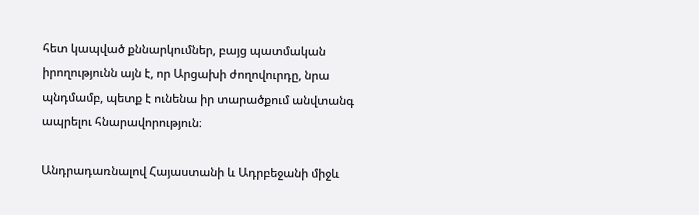հետ կապված քննարկումներ, բայց պատմական իրողությունն այն է, որ Արցախի ժողովուրդը, նրա պնդմամբ, պետք է ունենա իր տարածքում անվտանգ ապրելու հնարավորություն։

Անդրադառնալով Հայաստանի և Ադրբեջանի միջև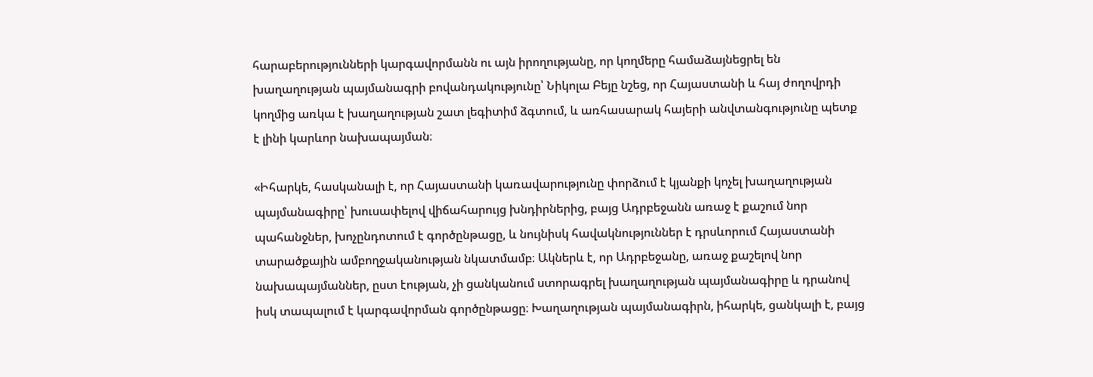հարաբերությունների կարգավորմանն ու այն իրողությանը, որ կողմերը համաձայնեցրել են խաղաղության պայմանագրի բովանդակությունը՝ Նիկոլա Բեյը նշեց, որ Հայաստանի և հայ ժողովրդի կողմից առկա է խաղաղության շատ լեգիտիմ ձգտում, և առհասարակ հայերի անվտանգությունը պետք է լինի կարևոր նախապայման։

«Իհարկե, հասկանալի է, որ Հայաստանի կառավարությունը փորձում է կյանքի կոչել խաղաղության պայմանագիրը՝ խուսափելով վիճահարույց խնդիրներից, բայց Ադրբեջանն առաջ է քաշում նոր պահանջներ, խոչընդոտում է գործընթացը, և նույնիսկ հավակնություններ է դրսևորում Հայաստանի տարածքային ամբողջականության նկատմամբ։ Ակներև է, որ Ադրբեջանը, առաջ քաշելով նոր նախապայմաններ, ըստ էության, չի ցանկանում ստորագրել խաղաղության պայմանագիրը և դրանով իսկ տապալում է կարգավորման գործընթացը։ Խաղաղության պայմանագիրն, իհարկե, ցանկալի է, բայց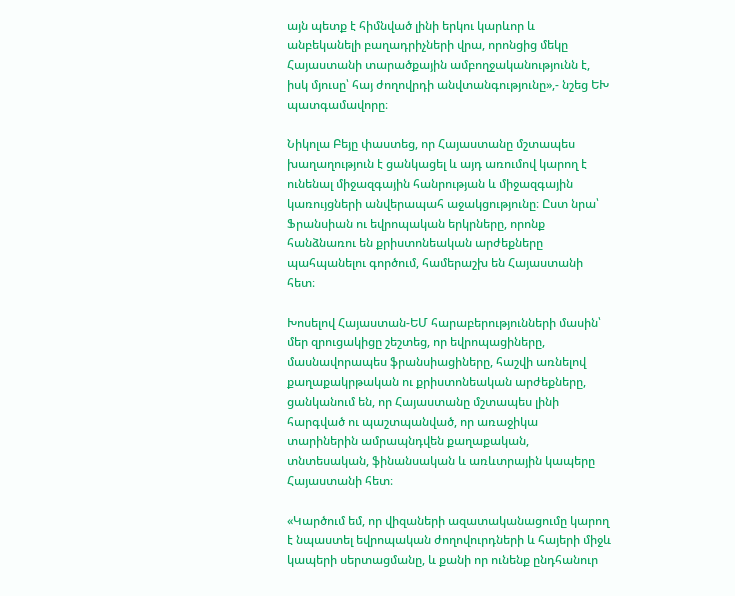այն պետք է հիմնված լինի երկու կարևոր և անբեկանելի բաղադրիչների վրա, որոնցից մեկը Հայաստանի տարածքային ամբողջականությունն է, իսկ մյուսը՝ հայ ժողովրդի անվտանգությունը»,- նշեց ԵԽ պատգամավորը։

Նիկոլա Բեյը փաստեց, որ Հայաստանը մշտապես խաղաղություն է ցանկացել և այդ առումով կարող է ունենալ միջազգային հանրության և միջազգային կառույցների անվերապահ աջակցությունը։ Ըստ նրա՝ Ֆրանսիան ու եվրոպական երկրները, որոնք հանձնառու են քրիստոնեական արժեքները պահպանելու գործում, համերաշխ են Հայաստանի հետ։

Խոսելով Հայաստան-ԵՄ հարաբերությունների մասին՝ մեր զրուցակիցը շեշտեց, որ եվրոպացիները, մասնավորապես ֆրանսիացիները, հաշվի առնելով քաղաքակրթական ու քրիստոնեական արժեքները, ցանկանում են, որ Հայաստանը մշտապես լինի հարգված ու պաշտպանված, որ առաջիկա տարիներին ամրապնդվեն քաղաքական, տնտեսական, ֆինանսական և առևտրային կապերը Հայաստանի հետ։

«Կարծում եմ, որ վիզաների ազատականացումը կարող է նպաստել եվրոպական ժողովուրդների և հայերի միջև կապերի սերտացմանը, և քանի որ ունենք ընդհանուր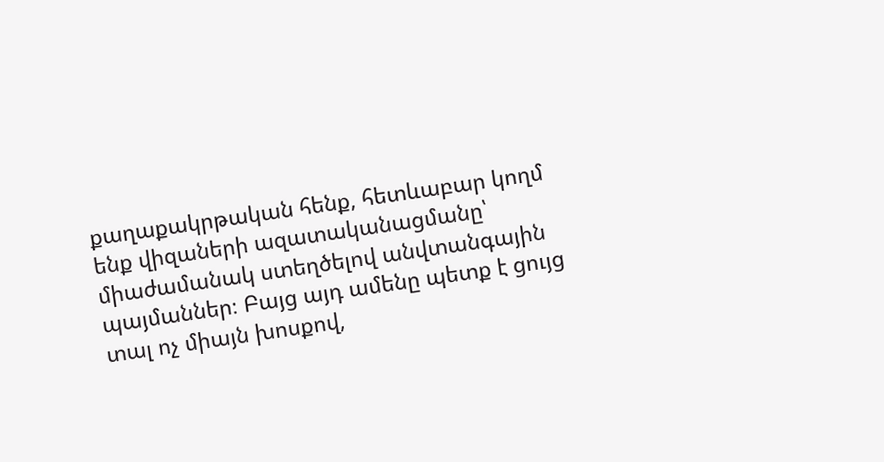քաղաքակրթական հենք, հետևաբար կողմ ենք վիզաների ազատականացմանը՝ միաժամանակ ստեղծելով անվտանգային պայմաններ։ Բայց այդ ամենը պետք է ցույց տալ ոչ միայն խոսքով,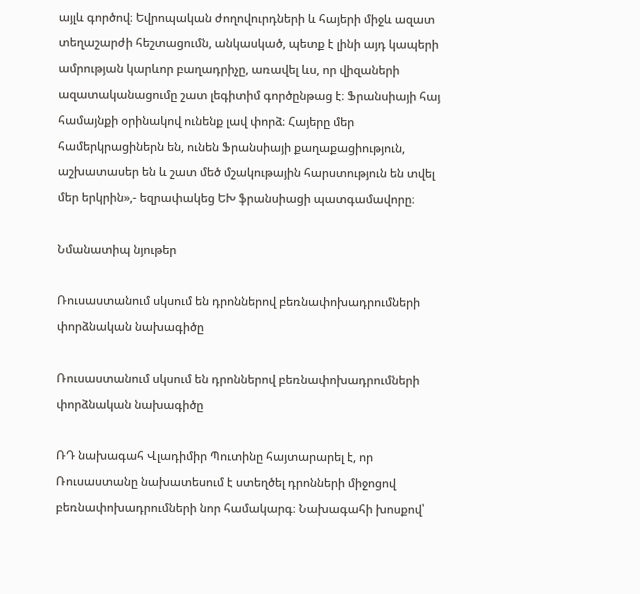այլև գործով։ Եվրոպական ժողովուրդների և հայերի միջև ազատ տեղաշարժի հեշտացումն, անկասկած, պետք է լինի այդ կապերի ամրության կարևոր բաղադրիչը, առավել ևս, որ վիզաների ազատականացումը շատ լեգիտիմ գործընթաց է։ Ֆրանսիայի հայ համայնքի օրինակով ունենք լավ փորձ։ Հայերը մեր համերկրացիներն են, ունեն Ֆրանսիայի քաղաքացիություն, աշխատասեր են և շատ մեծ մշակութային հարստություն են տվել մեր երկրին»,- եզրափակեց ԵԽ ֆրանսիացի պատգամավորը։

Նմանատիպ նյութեր

Ռուսաստանում սկսում են դրոններով բեռնափոխադրումների փորձնական նախագիծը

Ռուսաստանում սկսում են դրոններով բեռնափոխադրումների փորձնական նախագիծը

ՌԴ նախագահ Վլադիմիր Պուտինը հայտարարել է, որ Ռուսաստանը նախատեսում է ստեղծել դրոնների միջոցով բեռնափոխադրումների նոր համակարգ։ Նախագահի խոսքով՝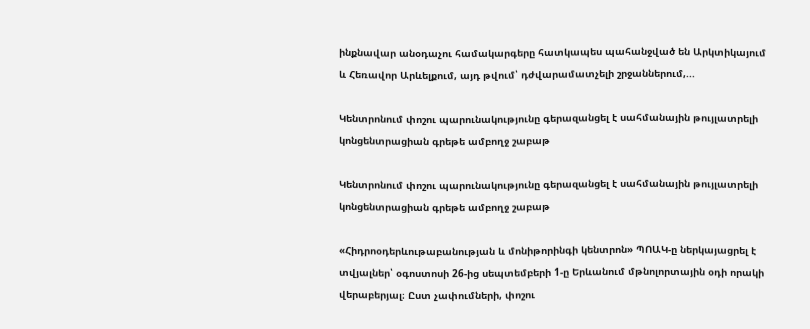ինքնավար անօդաչու համակարգերը հատկապես պահանջված են Արկտիկայում և Հեռավոր Արևելքում, այդ թվում՝ դժվարամատչելի շրջաններում,...

Կենտրոնում փոշու պարունակությունը գերազանցել է սահմանային թույլատրելի կոնցենտրացիան գրեթե ամբողջ շաբաթ

Կենտրոնում փոշու պարունակությունը գերազանցել է սահմանային թույլատրելի կոնցենտրացիան գրեթե ամբողջ շաբաթ

«Հիդրոօդերևութաբանության և մոնիթորինգի կենտրոն» ՊՈԱԿ-ը ներկայացրել է տվյալներ՝ օգոստոսի 26-ից սեպտեմբերի 1-ը Երևանում մթնոլորտային օդի որակի վերաբերյալ։ Ըստ չափումների, փոշու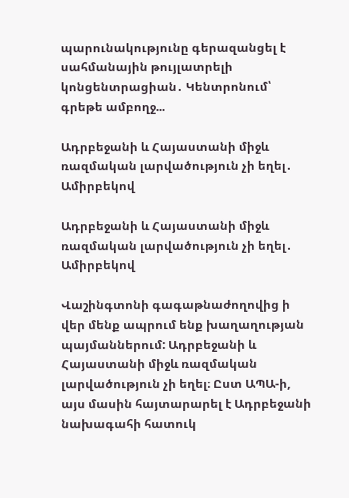պարունակությունը գերազանցել է սահմանային թույլատրելի կոնցենտրացիան․ Կենտրոնում՝ գրեթե ամբողջ...

Ադրբեջանի և Հայաստանի միջև ռազմական լարվածություն չի եղել․ Ամիրբեկով

Ադրբեջանի և Հայաստանի միջև ռազմական լարվածություն չի եղել․ Ամիրբեկով

Վաշինգտոնի գագաթնաժողովից ի վեր մենք ապրում ենք խաղաղության պայմաններում: Ադրբեջանի և Հայաստանի միջև ռազմական լարվածություն չի եղել։ Ըստ ԱՊԱ-ի, այս մասին հայտարարել է Ադրբեջանի նախագահի հատուկ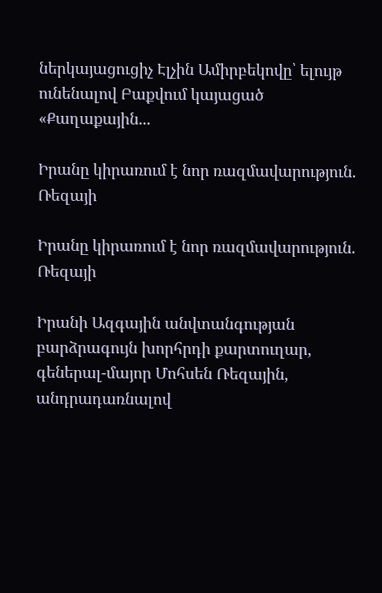ներկայացուցիչ Էլչին Ամիրբեկովը՝ ելույթ ունենալով Բաքվում կայացած «Քաղաքային...

Իրանը կիրառում է նոր ռազմավարություն. Ռեզայի

Իրանը կիրառում է նոր ռազմավարություն. Ռեզայի

Իրանի Ազգային անվտանգության բարձրագույն խորհրդի քարտուղար, գեներալ-մայոր Մոհսեն Ռեզային, անդրադառնալով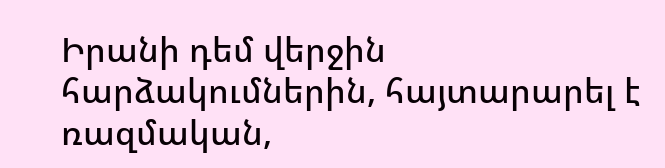Իրանի դեմ վերջին հարձակումներին, հայտարարել է ռազմական,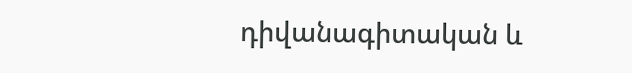դիվանագիտական և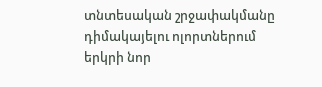տնտեսական շրջափակմանը դիմակայելու ոլորտներում երկրի նոր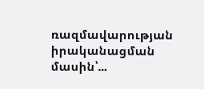ռազմավարության իրականացման մասին՝...